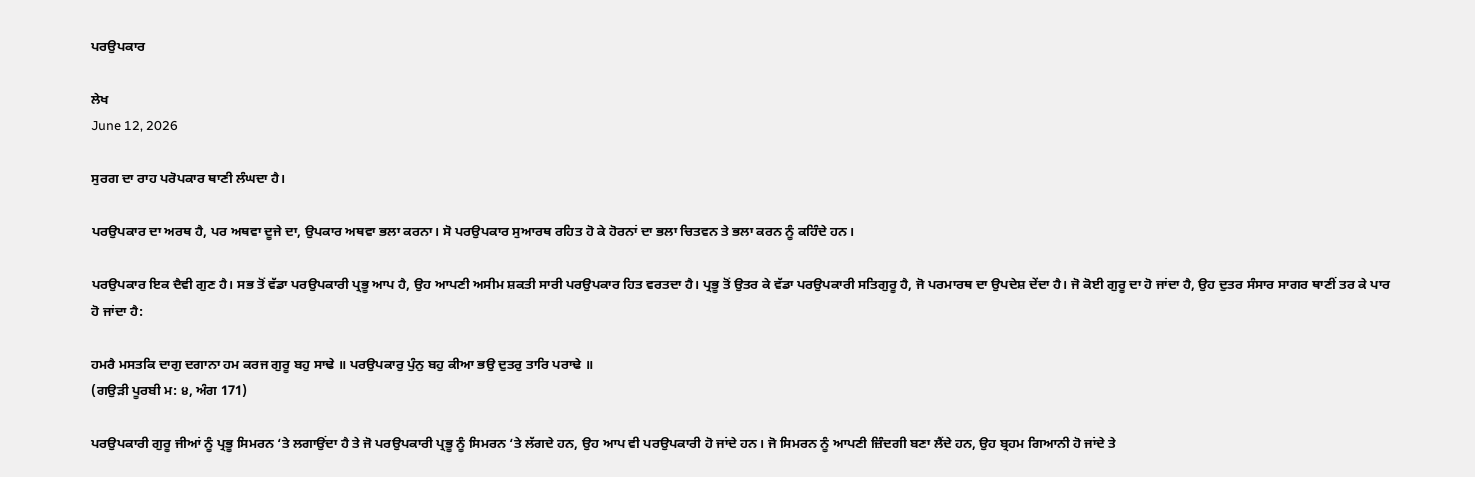ਪਰਉਪਕਾਰ

ਲੇਖ
June 12, 2026

ਸੁਰਗ ਦਾ ਰਾਹ ਪਰੋਪਕਾਰ ਥਾਣੀ ਲੰਘਦਾ ਹੈ।

ਪਰਉਪਕਾਰ ਦਾ ਅਰਥ ਹੈ, ਪਰ ਅਥਵਾ ਦੂਜੇ ਦਾ, ਉਪਕਾਰ ਅਥਵਾ ਭਲਾ ਕਰਨਾ। ਸੋ ਪਰਉਪਕਾਰ ਸੁਆਰਥ ਰਹਿਤ ਹੋ ਕੇ ਹੋਰਨਾਂ ਦਾ ਭਲਾ ਚਿਤਵਨ ਤੇ ਭਲਾ ਕਰਨ ਨੂੰ ਕਹਿੰਦੇ ਹਨ।

ਪਰਉਪਕਾਰ ਇਕ ਦੈਵੀ ਗੁਣ ਹੈ। ਸਭ ਤੋਂ ਵੱਡਾ ਪਰਉਪਕਾਰੀ ਪ੍ਰਭੂ ਆਪ ਹੈ, ਉਹ ਆਪਣੀ ਅਸੀਮ ਸ਼ਕਤੀ ਸਾਰੀ ਪਰਉਪਕਾਰ ਹਿਤ ਵਰਤਦਾ ਹੈ। ਪ੍ਰਭੂ ਤੋਂ ਉਤਰ ਕੇ ਵੱਡਾ ਪਰਉਪਕਾਰੀ ਸਤਿਗੁਰੂ ਹੈ, ਜੋ ਪਰਮਾਰਥ ਦਾ ਉਪਦੇਸ਼ ਦੇਂਦਾ ਹੈ। ਜੋ ਕੋਈ ਗੁਰੂ ਦਾ ਹੋ ਜਾਂਦਾ ਹੈ, ਉਹ ਦੁਤਰ ਸੰਸਾਰ ਸਾਗਰ ਥਾਣੀਂ ਤਰ ਕੇ ਪਾਰ ਹੋ ਜਾਂਦਾ ਹੈ:

ਹਮਰੈ ਮਸਤਕਿ ਦਾਗੁ ਦਗਾਨਾ ਹਮ ਕਰਜ ਗੁਰੂ ਬਹੁ ਸਾਢੇ ॥ ਪਰਉਪਕਾਰੁ ਪੁੰਨੁ ਬਹੁ ਕੀਆ ਭਉ ਦੁਤਰੁ ਤਾਰਿ ਪਰਾਢੇ ॥
(ਗਉੜੀ ਪੂਰਬੀ ਮ: ੪, ਅੰਗ 171)

ਪਰਉਪਕਾਰੀ ਗੁਰੂ ਜੀਆਂ ਨੂੰ ਪ੍ਰਭੂ ਸਿਮਰਨ ‘ਤੇ ਲਗਾਉਂਦਾ ਹੈ ਤੇ ਜੋ ਪਰਉਪਕਾਰੀ ਪ੍ਰਭੂ ਨੂੰ ਸਿਮਰਨ ‘ਤੇ ਲੱਗਦੇ ਹਨ, ਉਹ ਆਪ ਵੀ ਪਰਉਪਕਾਰੀ ਹੋ ਜਾਂਦੇ ਹਨ। ਜੋ ਸਿਮਰਨ ਨੂੰ ਆਪਣੀ ਜ਼ਿੰਦਗੀ ਬਣਾ ਲੈਂਦੇ ਹਨ, ਉਹ ਬ੍ਰਹਮ ਗਿਆਨੀ ਹੋ ਜਾਂਦੇ ਤੇ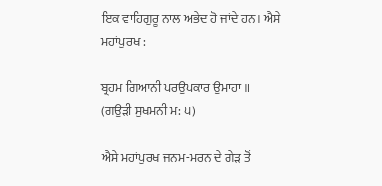ਇਕ ਵਾਹਿਗੁਰੂ ਨਾਲ ਅਭੇਦ ਹੋ ਜਾਂਦੇ ਹਨ। ਐਸੇ ਮਹਾਂਪੁਰਖ :

ਬ੍ਰਹਮ ਗਿਆਨੀ ਪਰਉਪਕਾਰ ਉਮਾਹਾ ॥
(ਗਉੜੀ ਸੁਖਮਨੀ ਮ: ੫)

ਐਸੇ ਮਹਾਂਪੁਰਖ ਜਨਮ-ਮਰਨ ਦੇ ਗੇੜ ਤੋਂ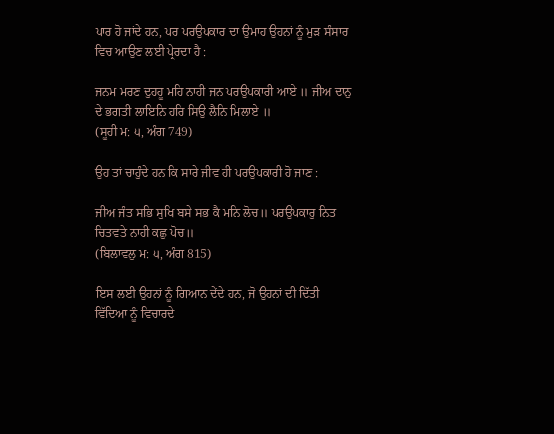ਪਾਰ ਹੋ ਜਾਂਦੇ ਹਨ, ਪਰ ਪਰਉਪਕਾਰ ਦਾ ਉਮਾਹ ਉਹਨਾਂ ਨੂੰ ਮੁੜ ਸੰਸਾਰ ਵਿਚ ਆਉਣ ਲਈ ਪ੍ਰੇਰਦਾ ਹੈ :

ਜਨਮ ਮਰਣ ਦੁਹਹੂ ਮਹਿ ਨਾਹੀ ਜਨ ਪਰਉਪਕਾਰੀ ਆਏ ॥ ਜੀਅ ਦਾਨੁ ਦੇ ਭਗਤੀ ਲਾਇਨਿ ਹਰਿ ਸਿਉ ਲੈਨਿ ਮਿਲਾਏ ॥
(ਸੂਹੀ ਮ: ੫, ਅੰਗ 749)

ਉਹ ਤਾਂ ਚਾਹੁੰਦੇ ਹਨ ਕਿ ਸਾਰੇ ਜੀਵ ਹੀ ਪਰਉਪਕਾਰੀ ਹੋ ਜਾਣ :

ਜੀਅ ਜੰਤ ਸਭਿ ਸੁਖਿ ਬਸੇ ਸਭ ਕੈ ਮਨਿ ਲੋਚ॥ ਪਰਉਪਕਾਰੁ ਨਿਤ ਚਿਤਵਤੇ ਨਾਹੀ ਕਛੁ ਪੋਚ॥
(ਬਿਲਾਵਲੁ ਮ: ੫, ਅੰਗ 815)

ਇਸ ਲਈ ਉਹਨਾਂ ਨੂੰ ਗਿਆਨ ਦੇਂਦੇ ਹਨ, ਜੋ ਉਹਨਾਂ ਦੀ ਦਿੱਤੀ ਵਿੱਦਿਆ ਨੂੰ ਵਿਚਾਰਦੇ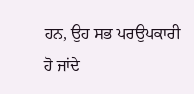ਹਨ, ਉਹ ਸਭ ਪਰਉਪਕਾਰੀ ਹੋ ਜਾਂਦੇ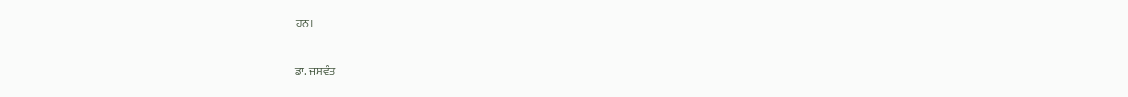ਹਨ।

ਡਾ. ਜਸਵੰਤ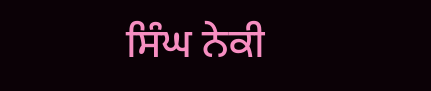ਸਿੰਘ ਨੇਕੀ